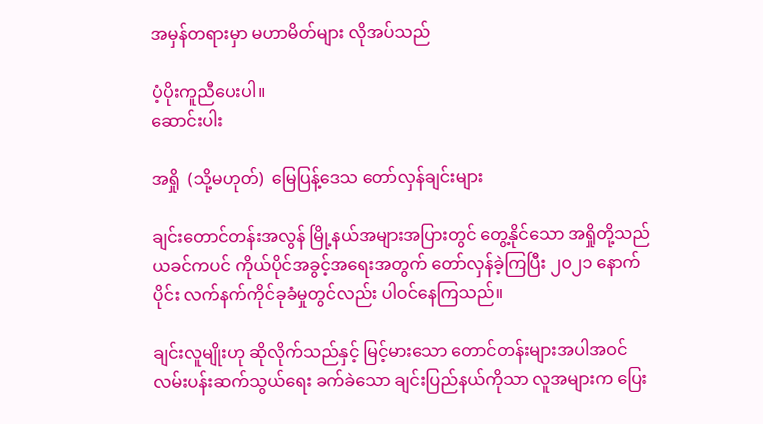အမှန်တရားမှာ မဟာမိတ်များ လိုအပ်သည်

ပံ့ပိုးကူညီပေးပါ။
ဆောင်းပါး

အရှို  (သို့မဟုတ်)  မြေပြန့်ဒေသ တော်လှန်ချင်းများ

ချင်းတောင်တန်းအလွန် မြို့နယ်အများအပြားတွင် တွေ့နိုင်သော အရှိုတို့သည် ယခင်ကပင် ကိုယ်ပိုင်အခွင့်အရေးအတွက် တော်လှန်ခဲ့ကြပြီး ၂၀၂၁ နောက်ပိုင်း လက်နက်ကိုင်ခုခံမှုတွင်လည်း ပါဝင်နေကြသည်။

ချင်းလူမျိုးဟု ဆိုလိုက်သည်နှင့် မြင့်မားသော တောင်တန်းများအပါအဝင် လမ်းပန်းဆက်သွယ်ရေး ခက်ခဲသော ချင်းပြည်နယ်ကိုသာ လူအများက ပြေး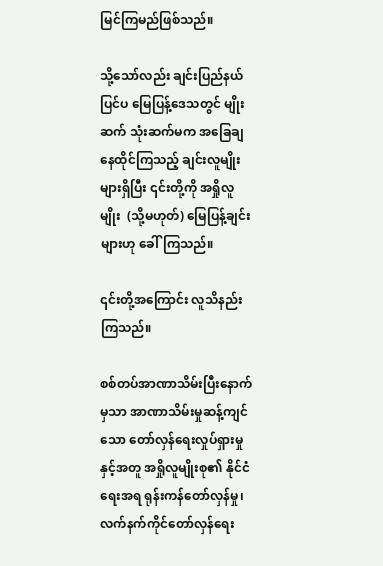မြင်ကြမည်ဖြစ်သည်။

သို့သော်လည်း ချင်းပြည်နယ်ပြင်ပ မြေပြန့်ဒေသတွင် မျိုးဆက် သုံးဆက်မက အခြေချနေထိုင်ကြသည့် ချင်းလူမျိုးများရှိပြီး ၎င်းတို့ကို အရှိုလူမျိုး  (သို့မဟုတ်) မြေပြန့်ချင်းများဟု ခေါ်ကြသည်။

၎င်းတို့အကြောင်း လူသိနည်းကြသည်။

စစ်တပ်အာဏာသိမ်းပြီးနောက်မှသာ အာဏာသိမ်းမှုဆန့်ကျင်သော တော်လှန်ရေးလှုပ်ရှားမှုနှင့်အတူ အရှိုလူမျိုးစု၏ နိုင်ငံရေးအရ ရုန်းကန်တော်လှန်မှု၊ လက်နက်ကိုင်တော်လှန်ရေး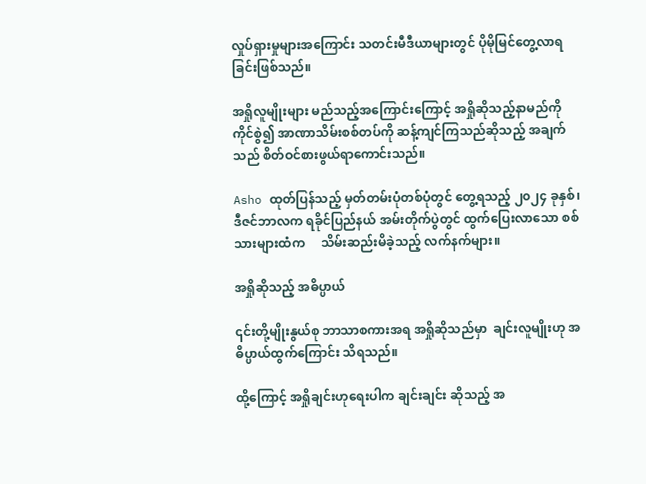လှုပ်ရှားမှုများအကြောင်း သတင်းမီဒီယာများတွင် ပိုမိုမြင်တွေ့လာရခြင်းဖြစ်သည်။

အရှိုလူမျိုးများ မည်သည့်အကြောင်းကြောင့် အရှိုဆိုသည့်နာမည်ကို ကိုင်စွဲ၍ အာဏာသိမ်းစစ်တပ်ကို ဆန့်ကျင်ကြသည်ဆိုသည့် အချက်သည် စိတ်ဝင်စားဖွယ်ရာကောင်းသည်။

Asho ထုတ်ပြန်သည့် မှတ်တမ်းပုံတစ်ပုံတွင် တွေ့ရသည့် ၂၀၂၄ ခုနှစ်၊ ဒီဇင်ဘာလက ရခိုင်ပြည်နယ် အမ်းတိုက်ပွဲတွင် ထွက်ပြေးလာသော စစ်သားများထံက     သိမ်းဆည်းမိခဲ့သည့် လက်နက်များ။

အရှိုဆိုသည့် အဓိပ္ပာယ်

၎င်းတို့မျိုးနွယ်စု ဘာသာစကားအရ အရှိုဆိုသည်မှာ  ချင်းလူမျိုးဟု အဓိပ္ပာယ်ထွက်ကြောင်း သိရသည်။

ထို့ကြောင့် အရှိုချင်းဟုရေးပါက ချင်းချင်း ဆိုသည့် အ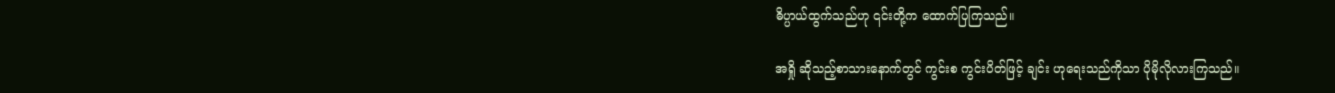ဓိပ္ပာယ်ထွက်သည်ဟု ၎င်းတို့က ထောက်ပြကြသည်။

အရှို ဆိုသည့်စာသားနောက်တွင် ကွင်းစ ကွင်းပိတ်ဖြင့် ချင်း ဟုရေးသည်ကိုသာ ပိုမိုလိုလားကြသည်။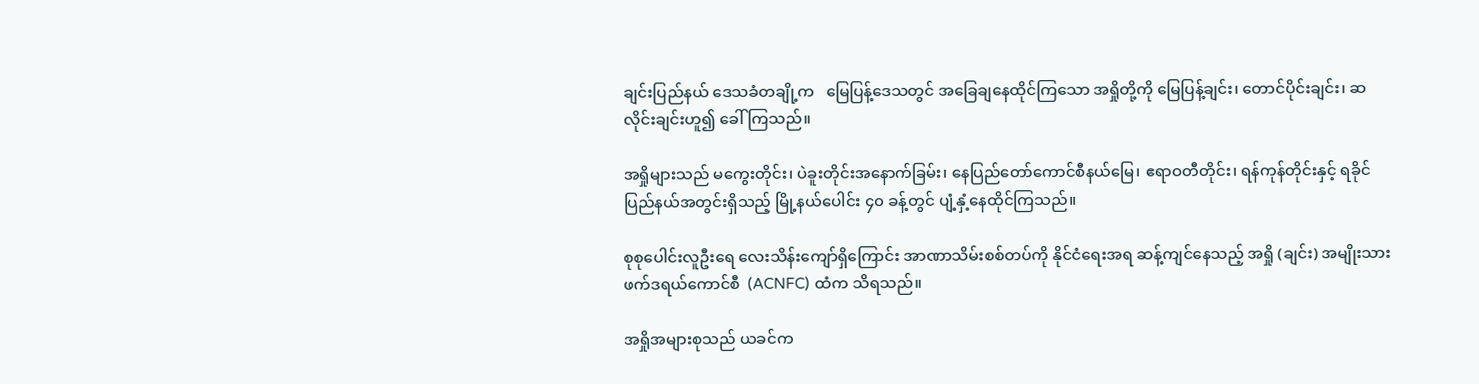ချင်းပြည်နယ် ဒေသခံတချို့က   မြေပြန့်ဒေသတွင် အခြေချနေထိုင်ကြသော အရှိုတို့ကို မြေပြန့်ချင်း၊ တောင်ပိုင်းချင်း၊ ဆလိုင်းချင်းဟူ၍ ခေါ်ကြသည်။

အရှိုများသည် မကွေးတိုင်း၊ ပဲခူးတိုင်းအနောက်ခြမ်း၊ နေပြည်တော်ကောင်စီနယ်မြေ၊ ဧရာဝတီတိုင်း၊ ရန်ကုန်တိုင်းနှင့် ရခိုင်ပြည်နယ်အတွင်းရှိသည့် မြို့နယ်ပေါင်း ၄၀ ခန့်တွင် ပျံ့နှံ့နေထိုင်ကြသည်။

စုစုပေါင်းလူဦးရေ လေးသိန်းကျော်ရှိကြောင်း အာဏာသိမ်းစစ်တပ်ကို နိုင်ငံရေးအရ ဆန့်ကျင်နေသည့် အရှို (ချင်း) အမျိုးသား ဖက်ဒရယ်ကောင်စီ  (ACNFC) ထံက သိရသည်။

အရှိုအများစုသည် ယခင်က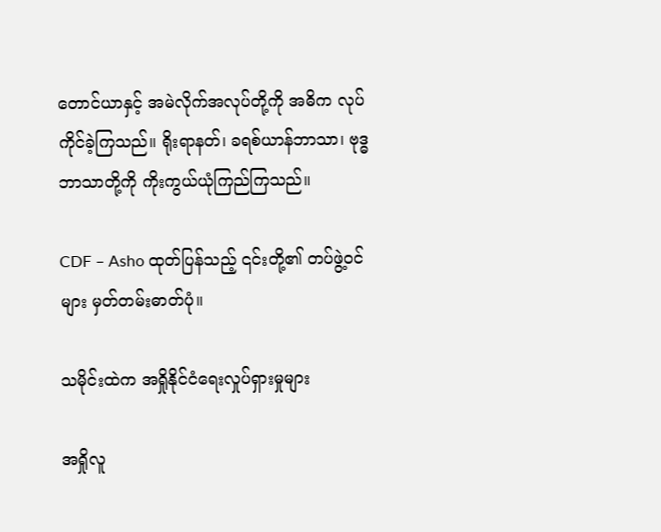တောင်ယာနှင့် အမဲလိုက်အလုပ်တို့ကို အဓိက လုပ်ကိုင်ခဲ့ကြသည်။ ရိုးရာနတ်၊ ခရစ်ယာန်ဘာသာ၊ ဗုဒ္ဓဘာသာတို့ကို ကိုးကွယ်ယုံကြည်ကြသည်။

CDF – Asho ထုတ်ပြန်သည့် ၎င်းတို့၏ တပ်ဖွဲ့ဝင်များ မှတ်တမ်းဓာတ်ပုံ။

သမိုင်းထဲက အရှိုနိုင်ငံရေးလှုပ်ရှားမှုများ

အရှိုလူ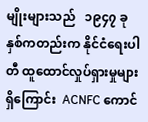မျိုးများသည်   ၁၉၄၇ ခုနှစ်ကတည်းက နိုင်ငံရေးပါတီ ထူထောင်လှုပ်ရှားမှုများ ရှိကြောင်း  ACNFC ကောင်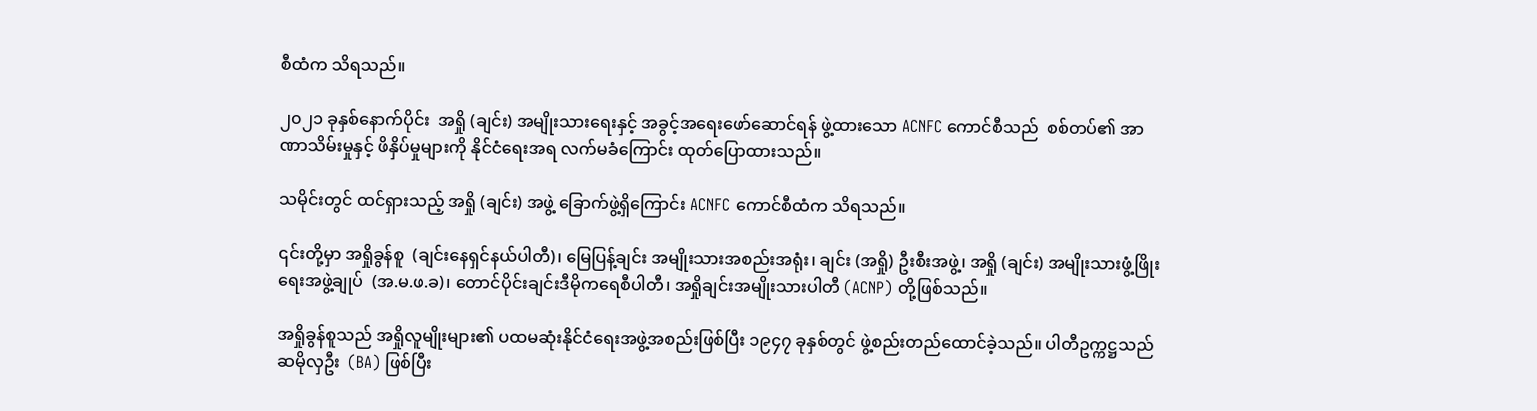စီထံက သိရသည်။

၂၀၂၁ ခုနှစ်နောက်ပိုင်း  အရှို (ချင်း) အမျိုးသားရေးနှင့် အခွင့်အရေးဖော်ဆောင်ရန် ဖွဲ့ထားသော ACNFC ကောင်စီသည်  စစ်တပ်၏ အာဏာသိမ်းမှုနှင့် ဖိနှိပ်မှုများကို နိုင်ငံရေးအရ လက်မခံကြောင်း ထုတ်ပြောထားသည်။

သမိုင်းတွင် ထင်ရှားသည့် အရှို (ချင်း) အဖွဲ့ ခြောက်ဖွဲ့ရှိကြောင်း ACNFC ကောင်စီထံက သိရသည်။

၎င်းတို့မှာ အရှိုခွန်စူ  (ချင်းနေရှင်နယ်ပါတီ)၊ မြေပြန့်ချင်း အမျိုးသားအစည်းအရုံး၊ ချင်း (အရှို) ဦးစီးအဖွဲ့၊ အရှို (ချင်း) အမျိုးသားဖွံ့ဖြိုးရေးအဖွဲ့ချုပ်  (အ.မ.ဖ.ခ)၊ တောင်ပိုင်းချင်းဒီမိုကရေစီပါတီ၊ အရှိုချင်းအမျိုးသားပါတီ (ACNP) တို့ဖြစ်သည်။

အရှိုခွန်စူသည် အရှိုလူမျိုးများ၏ ပထမဆုံးနိုင်ငံရေးအဖွဲ့အစည်းဖြစ်ပြီး ၁၉၄၇ ခုနှစ်တွင် ဖွဲ့စည်းတည်ထောင်ခဲ့သည်။ ပါတီဥက္ကဋ္ဌသည် ဆမိုလှဦး  (BA) ဖြစ်ပြီး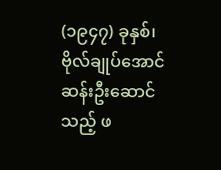(၁၉၄၇) ခုနှစ်၊ ဗိုလ်ချုပ်အောင်ဆန်းဦးဆောင်သည့် ဖ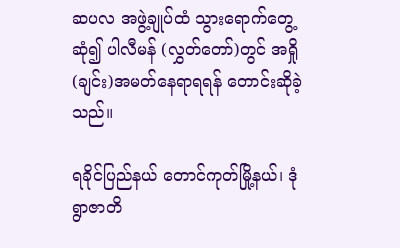ဆပလ အဖွဲ့ချုပ်ထံ သွားရောက်တွေ့ဆုံ၍ ပါလီမန် (လွှတ်တော်)တွင် အရှို (ချင်း)အမတ်နေရာရရန် တောင်းဆိုခဲ့သည်။

ရခိုင်ပြည်နယ် တောင်ကုတ်မြို့နယ်၊ ဒုံရွာဇာတိ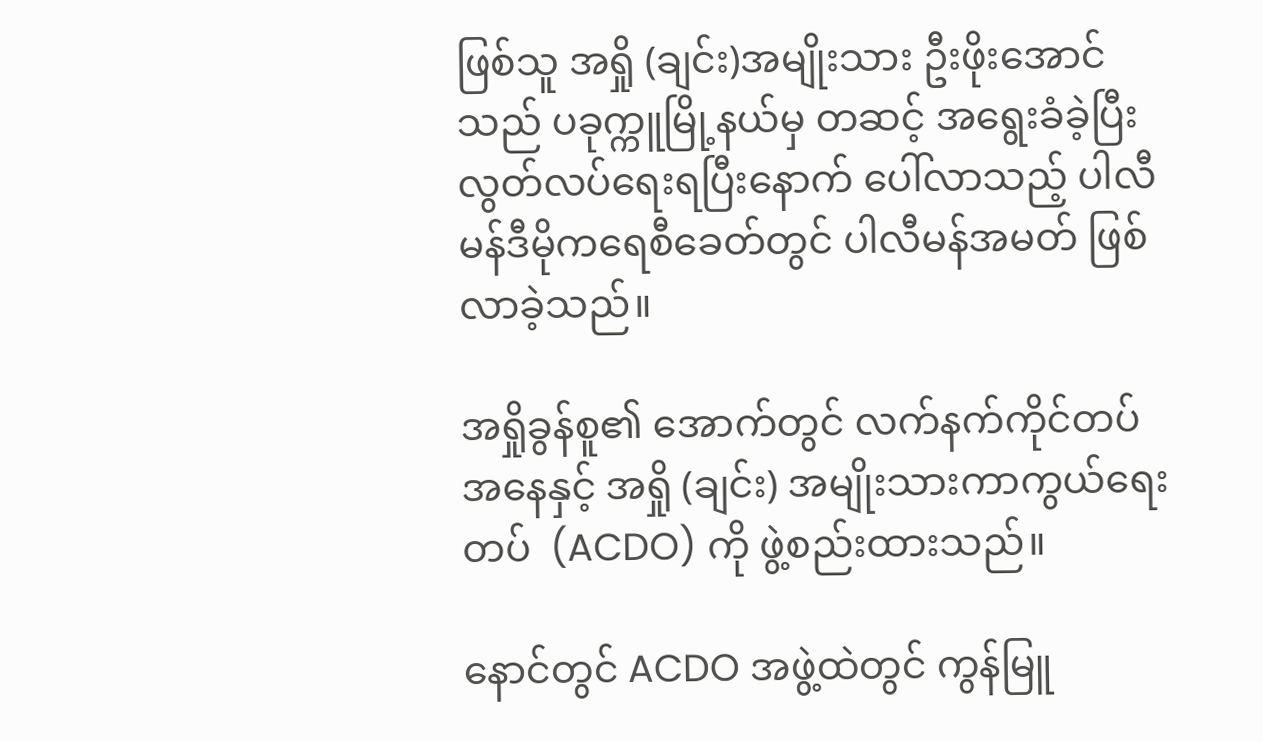ဖြစ်သူ အရှို (ချင်း)အမျိုးသား ဦးဖိုးအောင်သည် ပခုက္ကူမြို့နယ်မှ တဆင့် အရွေးခံခဲ့ပြီး လွတ်လပ်ရေးရပြီးနောက် ပေါ်လာသည့် ပါလီမန်ဒီမိုကရေစီခေတ်တွင် ပါလီမန်အမတ် ဖြစ်လာခဲ့သည်။

အရှိုခွန်စူ၏ အောက်တွင် လက်နက်ကိုင်တပ်အနေနှင့် အရှို (ချင်း) အမျိုးသားကာကွယ်ရေးတပ်  (ACDO) ကို ဖွဲ့စည်းထားသည်။

နောင်တွင် ACDO အဖွဲ့ထဲတွင် ကွန်မြူ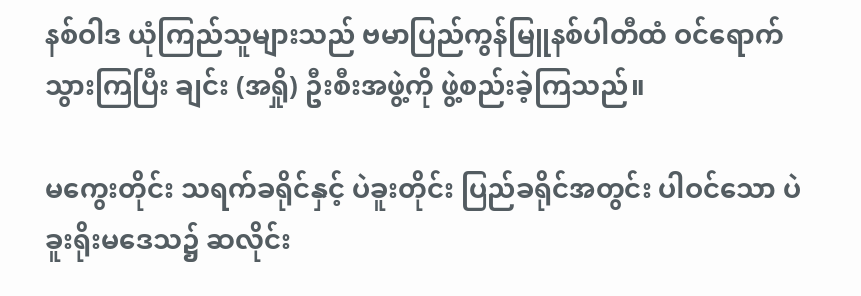နစ်ဝါဒ ယုံကြည်သူများသည် ဗမာပြည်ကွန်မြူနစ်ပါတီထံ ဝင်ရောက်သွားကြပြီး ချင်း (အရှို) ဦးစီးအဖွဲ့ကို ဖွဲ့စည်းခဲ့ကြသည်။

မကွေးတိုင်း သရက်ခရိုင်နှင့် ပဲခူးတိုင်း ပြည်ခရိုင်အတွင်း ပါဝင်သော ပဲခူးရိုးမဒေသ၌ ဆလိုင်း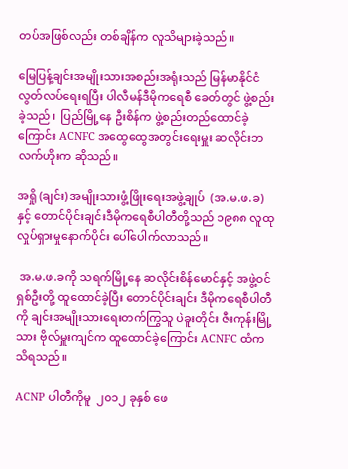တပ်အဖြစ်လည်း တစ်ချိန်က လူသိများခဲ့သည်။

မြေပြန့်ချင်းအမျိုးသားအစည်းအရုံးသည် မြန်မာနိုင်ငံလွတ်လပ်ရေးရပြီး ပါလီမန်ဒီမိုကရေစီ ခေတ်တွင် ဖွဲ့စည်းခဲ့သည်၊  ပြည်မြို့နေ ဦးစိန်က ဖွဲ့စည်းတည်ထောင်ခဲ့ကြောင်း ACNFC အထွေထွေအတွင်းရေးမှူး ဆလိုင်းဘလက်ဟိုးက ဆိုသည်။

အရှို (ချင်း) အမျိုးသားဖွံ့ဖြိုးရေးအဖွဲ့ချုပ်  (အ.မ.ဖ.ခ) နှင့် တောင်ပိုင်းချင်းဒီမိုကရေစီပါတီတို့သည် ၁၉၈၈ လူထုလှုပ်ရှားမှုနောက်ပိုင်း ပေါ်ပေါက်လာသည်။

 အ.မ.ဖ.ခကို သရက်မြို့နေ ဆလိုင်းစိန်မောင်နှင့် အဖွဲ့ဝင် ရှစ်ဦးတို့ ထူထောင်ခဲ့ပြီး တောင်ပိုင်းချင်း ဒီမိုကရေစီပါတီကို ချင်းအမျိုးသားရေးတက်ကြွသူ ပဲခူးတိုင်း ဇီးကုန်းမြို့သား ဗိုလ်မှူးကျင်က ထူထောင်ခဲ့ကြောင်း ACNFC ထံက သိရသည်။

ACNP ပါတီကိုမူ  ၂၀၁၂ ခုနှစ် ဖေ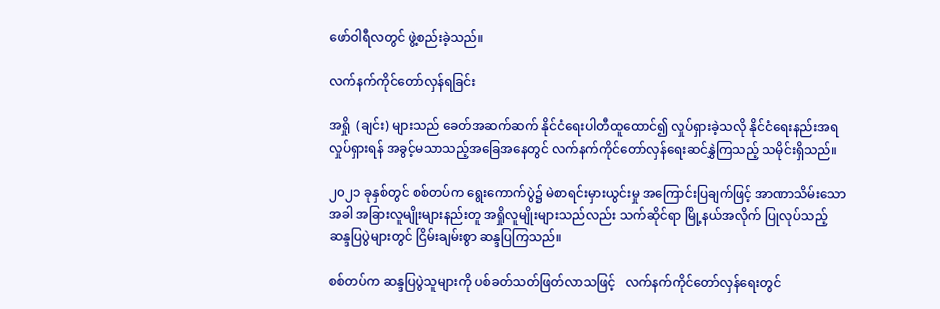ဖော်ဝါရီလတွင် ဖွဲ့စည်းခဲ့သည်။

လက်နက်ကိုင်တော်လှန်ရခြင်း

အရှို  (ချင်း) များသည် ခေတ်အဆက်ဆက် နိုင်ငံရေးပါတီထူထောင်၍ လှုပ်ရှားခဲ့သလို နိုင်ငံရေးနည်းအရ လှုပ်ရှားရန် အခွင့်မသာသည့်အခြေအနေတွင် လက်နက်ကိုင်တော်လှန်ရေးဆင်နွှဲကြသည့် သမိုင်းရှိသည်။

၂၀၂၁ ခုနှစ်တွင် စစ်တပ်က ရွေးကောက်ပွဲ၌ မဲစာရင်းမှားယွင်းမှု အကြောင်းပြချက်ဖြင့် အာဏာသိမ်းသောအခါ အခြားလူမျိုးများနည်းတူ အရှိုလူမျိုးများသည်လည်း သက်ဆိုင်ရာ မြို့နယ်အလိုက် ပြုလုပ်သည့် ဆန္ဒပြပွဲများတွင် ငြိမ်းချမ်းစွာ ဆန္ဒပြကြသည်။

စစ်တပ်က ဆန္ဒပြပွဲသူများကို ပစ်ခတ်သတ်ဖြတ်လာသဖြင့်   လက်နက်ကိုင်တော်လှန်ရေးတွင်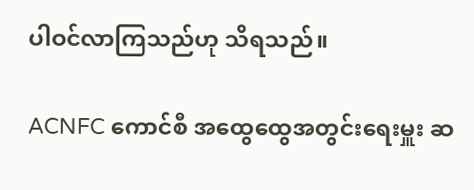ပါဝင်လာကြသည်ဟု သိရသည်။

ACNFC ကောင်စီ အထွေထွေအတွင်းရေးမှူး ဆ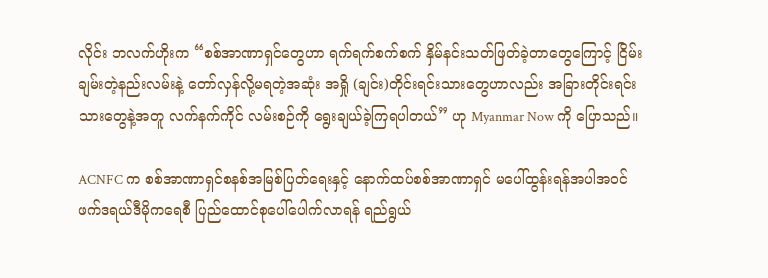လိုင်း ဘလက်ဟိုးက “စစ်အာဏာရှင်တွေဟာ ရက်ရက်စက်စက် နှိမ်နင်းသတ်ဖြတ်ခဲ့တာတွေကြောင့် ငြိမ်းချမ်းတဲ့နည်းလမ်းနဲ့ တော်လှန်လို့မရတဲ့အဆုံး အရှို (ချင်း)တိုင်းရင်းသားတွေဟာလည်း အခြားတိုင်းရင်းသားတွေနဲ့အတူ လက်နက်ကိုင် လမ်းစဉ်ကို ရွေးချယ်ခဲ့ကြရပါတယ်” ဟု Myanmar Now ကို ပြောသည်။

ACNFC က စစ်အာဏာရှင်စနစ်အမြစ်ပြတ်ရေးနှင့် နောက်ထပ်စစ်အာဏာရှင် မပေါ်ထွန်းရန်အပါအဝင် ဖက်ဒရယ်ဒီမိုကရေစီ ပြည်ထောင်စုပေါ်ပေါက်လာရန် ရည်ရွယ်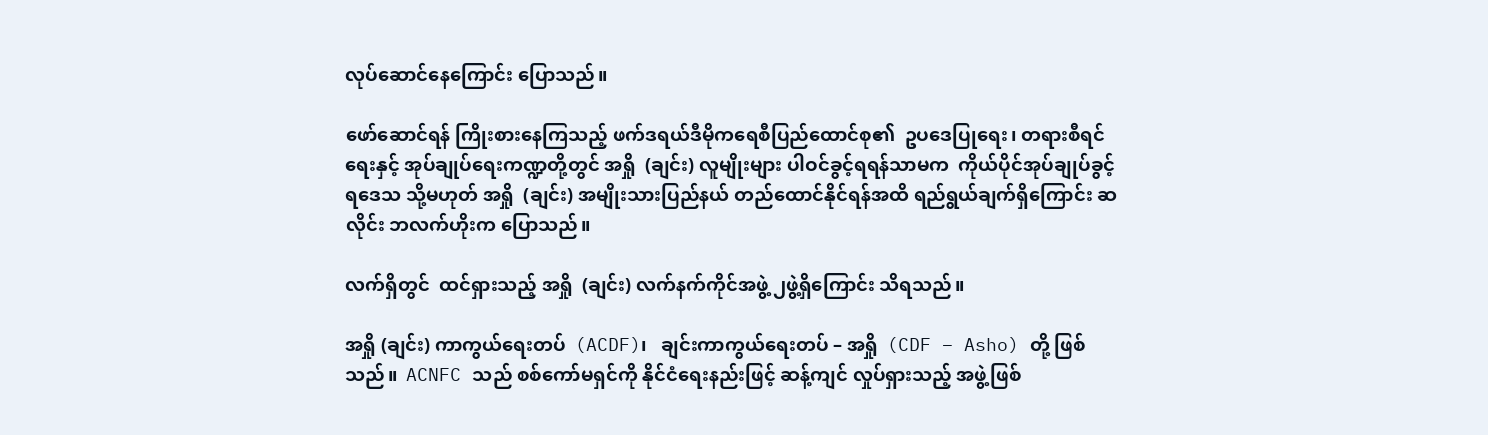လုပ်ဆောင်နေကြောင်း ပြောသည်။

ဖော်ဆောင်ရန် ကြိုးစားနေကြသည့် ဖက်ဒရယ်ဒီမိုကရေစီပြည်ထောင်စု၏  ဥပဒေပြုရေး၊ တရားစီရင်ရေးနှင့် အုပ်ချုပ်ရေးကဏ္ဍတို့တွင် အရှို  (ချင်း) လူမျိုးများ ပါဝင်ခွင့်ရရန်သာမက  ကိုယ်ပိုင်အုပ်ချုပ်ခွင့်ရ‌ဒေသ သို့မဟုတ် အရှို  (ချင်း) အမျိုးသားပြည်နယ် တည်ထောင်နိုင်ရန်အထိ ရည်ရွယ်ချက်ရှိကြောင်း ဆလိုင်း ဘလက်ဟိုးက ပြောသည်။

လက်ရှိတွင်  ထင်ရှားသည့် အရှို  (ချင်း) လက်နက်ကိုင်အဖွဲ့ ၂ဖွဲ့ရှိကြောင်း သိရသည်။

အရှို (ချင်း) ကာကွယ်ရေးတပ်  (ACDF)၊   ချင်းကာကွယ်ရေးတပ် – အရှို  (CDF – Asho) တို့ ဖြစ်သည်။  ACNFC သည် စစ်ကော်မရှင်ကို နိုင်ငံရေးနည်းဖြင့် ဆန့်ကျင် လှုပ်ရှားသည့် အဖွဲ့ဖြစ်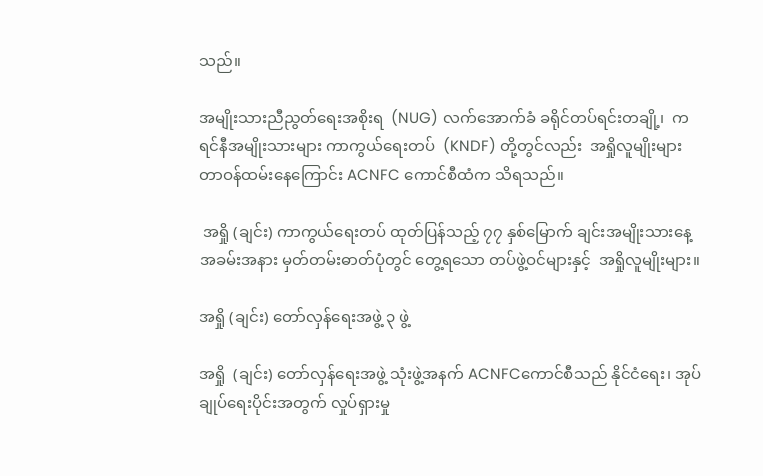သည်။

အမျိုးသားညီညွတ်ရေးအစိုးရ  (NUG) လက်အောက်ခံ ခရိုင်တပ်ရင်းတချို့၊  ကရင်နီအမျိုးသားများ ကာကွယ်ရေးတပ်  (KNDF) တို့တွင်လည်း  အရှိုလူမျိုးများ တာဝန်ထမ်းနေကြောင်း ACNFC ကောင်စီထံက သိရသည်။

 အရှို (ချင်း) ကာကွယ်ရေးတပ် ထုတ်ပြန်သည့် ၇၇ နှစ်မြောက် ချင်းအမျိုးသားနေ့ အခမ်းအနား မှတ်တမ်းဓာတ်ပုံတွင် တွေ့ရသော တပ်ဖွဲ့ဝင်များနှင့်  အရှိုလူမျိုးများ။

အရှို (ချင်း) တော်လှန်ရေးအဖွဲ့ ၃ ဖွဲ့

အရှို  (ချင်း) တော်လှန်ရေးအဖွဲ့ သုံးဖွဲ့အနက် ACNFCကောင်စီသည် နိုင်ငံရေး၊ အုပ်ချုပ်ရေးပိုင်းအတွက် လှုပ်ရှားမှု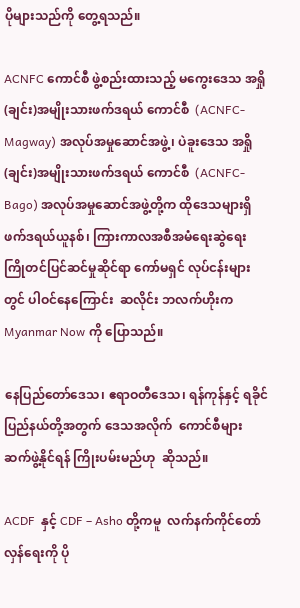ပိုများသည်ကို တွေ့ရသည်။

ACNFC ကောင်စီ ဖွဲ့စည်းထားသည့် မကွေးဒေသ အရှို (ချင်း)အမျိုးသားဖက်ဒရယ် ကောင်စီ  (ACNFC-Magway) အလုပ်အမှုဆောင်အဖွဲ့၊ ပဲခူးဒေသ အရှို (ချင်း)အမျိုးသားဖက်ဒရယ် ကောင်စီ  (ACNFC-Bago) အလုပ်အမှုဆောင်အဖွဲ့တို့က ထိုဒေသများရှိ ဖက်ဒရယ်ယူနစ်၊ ကြားကာလအစီအမံရေးဆွဲရေး ကြိုတင်ပြင်ဆင်မှုဆိုင်ရာ ကော်မရှင် လုပ်ငန်းများတွင် ပါဝင်နေကြောင်း  ဆလိုင်း ဘလက်ဟိုးက Myanmar Now ကို ပြောသည်။

နေပြည်တော်ဒေသ၊ ဧရာဝတီဒေသ၊ ရန်ကုန်နှင့် ရခိုင်ပြည်နယ်တို့အတွက် ဒေသအလိုက်  ကောင်စီများ ဆက်ဖွဲ့နိုင်ရန် ကြိုးပမ်းမည်ဟု  ဆိုသည်။

ACDF  နှင့် CDF – Asho တို့ကမူ  လက်နက်ကိုင်တော်လှန်ရေးကို ပို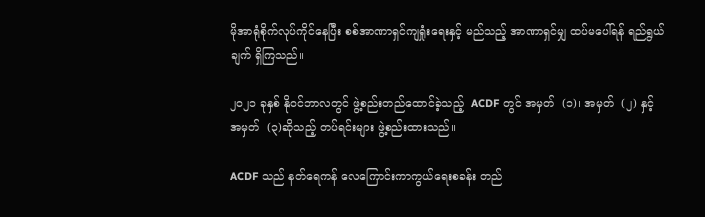မိုအာရုံစိုက်လုပ်ကိုင်နေပြီး စစ်အာဏာရှင်ကျရှုံးရေးနှင့် မည်သည့် အာဏာရှင်မျှ ထပ်မပေါ်ရန် ရည်ရွယ်ချက် ရှိကြသည်။

၂၀၂၁ ခုနှစ် နိုဝင်ဘာလတွင် ဖွဲ့စည်းတည်ထောင်ခဲ့သည့်  ACDF တွင် အမှတ်  (၁)၊ အမှတ်  (၂) နှင့် အမှတ်  (၃)ဆိုသည့် တပ်ရင်းများ ဖွဲ့စည်းထားသည်။

ACDF သည် နတ်ရေကန် လေကြောင်းကာကွယ်ရေးစခန်း တည်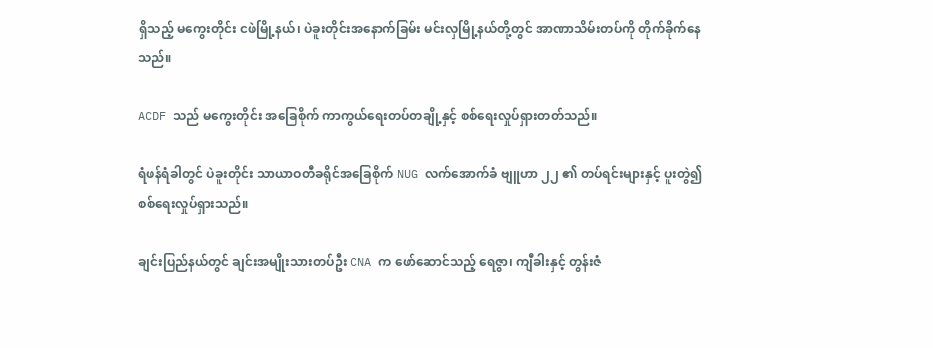ရှိသည့် မကွေးတိုင်း ငဖဲမြို့နယ်၊ ပဲခူးတိုင်းအနောက်ခြမ်း မင်းလှမြို့နယ်တို့တွင် အာဏာသိမ်းတပ်ကို တိုက်ခိုက်နေသည်။

ACDF သည် မကွေးတိုင်း အခြေစိုက် ကာကွယ်ရေးတပ်တချို့နှင့် စစ်ရေးလှုပ်ရှားတတ်သည်။

ရံဖန်ရံခါတွင် ပဲခူးတိုင်း သာယာဝတီခရိုင်အခြေစိုက် NUG လက်အောက်ခံ ဗျူဟာ ၂၂ ၏ တပ်ရင်းများနှင့် ပူးတွဲ၍ စစ်ရေးလှုပ်ရှားသည်။

ချင်းပြည်နယ်တွင် ချင်းအမျိုးသားတပ်ဦး CNA က ဖော်ဆောင်သည့် ရေဇွာ၊ ကျီခါးနှင့် တွန်းဇံ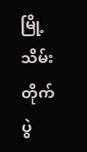မြို့သိမ်းတိုက်ပွဲ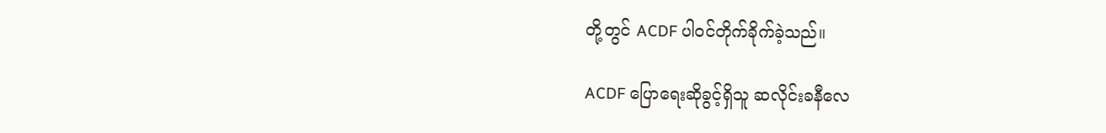တို့တွင် ACDF ပါဝင်တိုက်ခိုက်ခဲ့သည်။

ACDF ပြောရေးဆိုခွင့်ရှိသူ ဆလိုင်းခနီလေ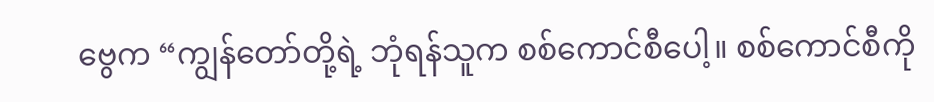ဗွေက “ကျွန်တော်တို့ရဲ့ ဘုံရန်သူက စစ်ကောင်စီပေါ့။ စစ်ကောင်စီကို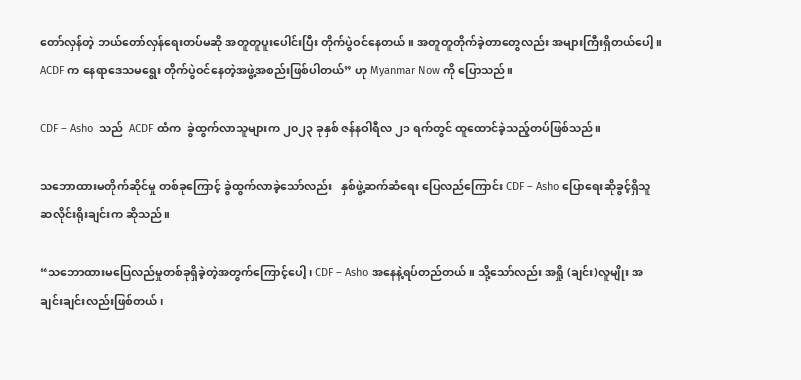တော်လှန်တဲ့ ဘယ်တော်လှန်ရေးတပ်မဆို အတူတူပူးပေါင်းပြီး တိုက်ပွဲဝင်နေတယ်။ အတူတူတိုက်ခဲ့တာတွေလည်း အများကြီးရှိတယ်ပေါ့။ ACDF က နေရာဒေသမရွေး တိုက်ပွဲဝင်နေတဲ့အဖွဲ့အစည်းဖြစ်ပါတယ်” ဟု Myanmar Now ကို ပြောသည်။

CDF – Asho  သည်  ACDF ထံက  ခွဲထွက်လာသူများက ၂၀၂၃ ခုနှစ် ဇန်နဝါရီလ ၂၁ ရက်တွင် ထူထောင်ခဲ့သည့်တပ်ဖြစ်သည်။

သဘောထားမတိုက်ဆိုင်မှု တစ်ခုကြောင့် ခွဲထွက်လာခဲ့သော်လည်း   နှစ်ဖွဲ့ဆက်ဆံရေး ပြေလည်ကြောင်း CDF – Asho ပြောရေးဆိုခွင့်ရှိသူ ဆလိုင်းရိုးချင်းက ဆိုသည်။

“သဘောထားမပြေလည်မှုတစ်ခုရှိခဲ့တဲ့အတွက်ကြောင့်ပေါ့၊ CDF – Asho အနေနဲ့ရပ်တည်တယ်။ သို့သော်လည်း အရှို (ချင်း)လူမျိုး အချင်းချင်းလည်းဖြစ်တယ်၊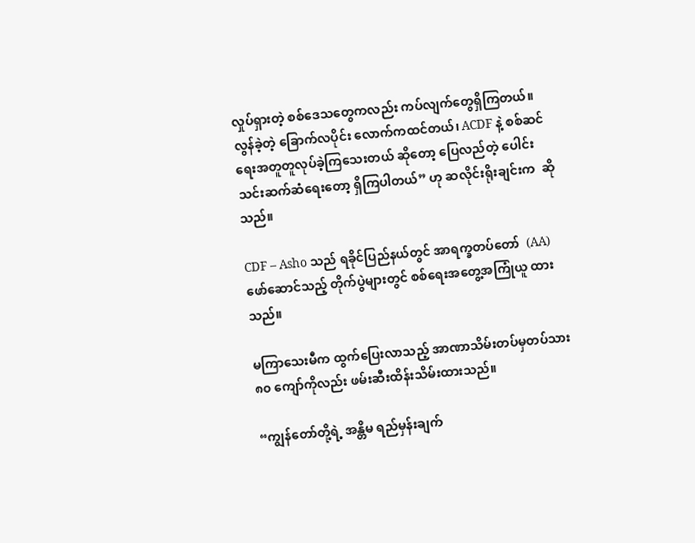လှုပ်ရှားတဲ့ စစ်ဒေသတွေကလည်း ကပ်လျက်တွေရှိကြတယ်။ လွန်ခဲ့တဲ့ ခြောက်လပိုင်း လောက်ကထင်တယ်၊ ACDF နဲ့ စစ်ဆင်ရေးအတူတူလုပ်ခဲ့ကြသေးတယ် ဆိုတော့ ပြေလည်တဲ့ ပေါင်းသင်းဆက်ဆံရေးတော့ ရှိကြပါတယ်” ဟု ဆလိုင်းရိုးချင်းက  ဆိုသည်။

CDF – Asho သည် ရခိုင်ပြည်နယ်တွင် အာရက္ခတပ်တော်  (AA) ဖော်ဆောင်သည့် တိုက်ပွဲများတွင် စစ်ရေးအတွေ့အကြုံယူ ထားသည်။

မကြာသေးမီက ထွက်ပြေးလာသည့် အာဏာသိမ်းတပ်မှတပ်သား ၈၀ ကျော်ကိုလည်း ဖမ်းဆီးထိန်းသိမ်းထားသည်။

“ကျွန်တော်တို့ရဲ့ အန္တိမ ရည်မှန်းချက်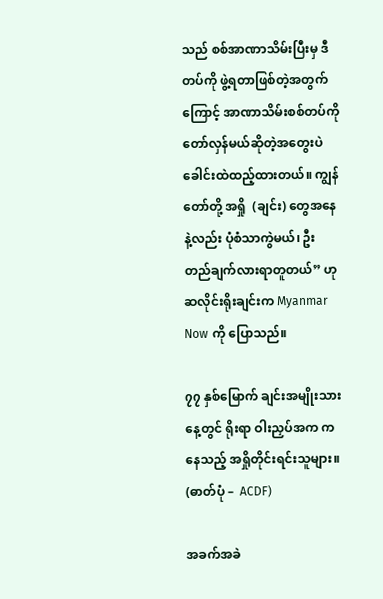သည် စစ်အာဏာသိမ်းပြီးမှ ဒီတပ်ကို ဖွဲ့ရတာဖြစ်တဲ့အတွက်ကြောင့် အာဏာသိမ်းစစ်တပ်ကို တော်လှန်မယ်ဆိုတဲ့အတွေးပဲ ခေါင်းထဲထည့်ထားတယ်။ ကျွန်တော်တို့ အရှို  (ချင်း) တွေအနေနဲ့လည်း ပုံစံသာကွဲမယ်၊ ဦးတည်ချက်လားရာတူတယ်” ဟု ဆလိုင်းရိုးချင်းက Myanmar Now ကို ပြောသည်။

၇၇ နှစ်မြောက် ချင်းအမျိုးသားနေ့တွင် ရိုးရာ ဝါးညှပ်အက ကနေသည့် အရှိုတိုင်းရင်းသူများ။  (ဓာတ်ပုံ –  ACDF)

အခက်အခဲ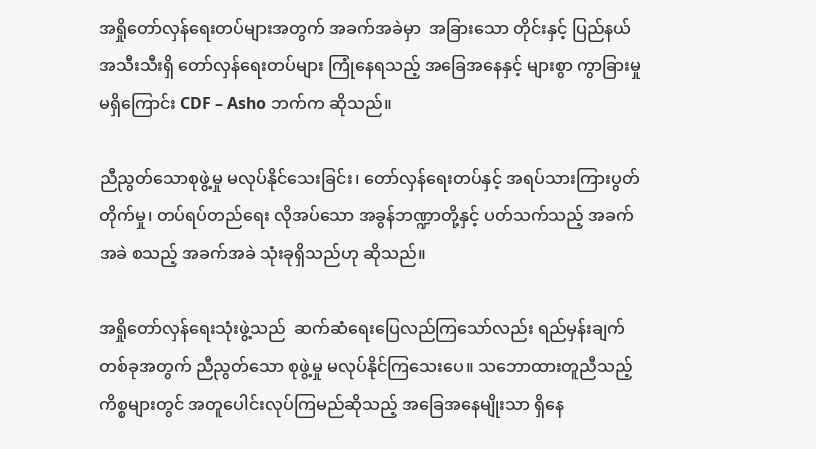အရှိုတော်လှန်ရေးတပ်များအတွက် အခက်အခဲမှာ  အခြားသော တိုင်းနှင့် ပြည်နယ်အသီးသီးရှိ တော်လှန်ရေးတပ်များ ကြုံနေရသည့် အခြေအနေနှင့် များစွာ ကွာခြားမှုမရှိကြောင်း CDF – Asho ဘက်က ဆိုသည်။

ညီညွတ်သောစုဖွဲ့မှု မလုပ်နိုင်သေးခြင်း၊ တော်လှန်ရေးတပ်နှင့် အရပ်သားကြားပွတ်တိုက်မှု၊ တပ်ရပ်တည်ရေး လိုအပ်သော အခွန်ဘဏ္ဍာတို့နှင့် ပတ်သက်သည့် အခက်အခဲ စသည့် အခက်အခဲ သုံးခုရှိသည်ဟု ဆိုသည်။

အရှိုတော်လှန်ရေးသုံးဖွဲ့သည်  ဆက်ဆံရေးပြေလည်ကြသော်လည်း ရည်မှန်းချက်တစ်ခုအတွက် ညီညွတ်သော စုဖွဲ့မှု မလုပ်နိုင်ကြသေးပေ။ သဘောထားတူညီသည့် ကိစ္စများတွင် အတူပေါင်းလုပ်ကြမည်ဆိုသည့် အခြေအနေမျိုးသာ ရှိနေ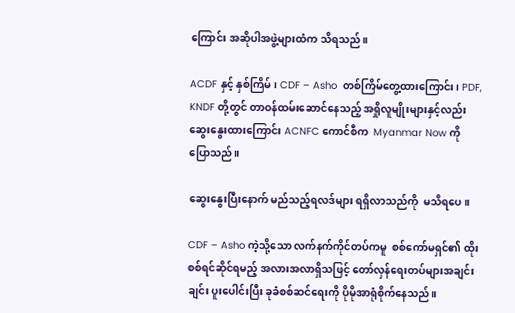ကြောင်း အဆိုပါအဖွဲ့များထံက သိရသည်။

ACDF နှင့် နှစ်ကြိမ်၊ CDF – Asho  တစ်ကြိမ်တွေ့ထားကြောင်း၊ PDF, KNDF တို့တွင် တာဝန်ထမ်းဆောင်နေသည့် အရှိုလူမျိုးများနှင့်လည်း ဆွေးနွေးထားကြောင်း ACNFC ကောင်စီက  Myanmar Now ကို ပြောသည်။

ဆွေးနွေးပြီးနောက် မည်သည့်ရလဒ်များ ရရှိလာသည်ကို  မသိရပေ။

CDF – Asho ကဲ့သို့သော လက်နက်ကိုင်တပ်ကမူ  စစ်ကော်မရှင်၏ ထိုးစစ်ရင်ဆိုင်ရမည့် အလားအလာရှိသဖြင့် တော်လှန်ရေးတပ်များအချင်းချင်း ပူးပေါင်းပြီး ခုခံစစ်ဆင်ရေးကို ပိုမိုအာရုံစိုက်နေသည်။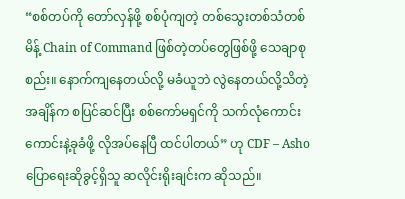“စစ်တပ်ကို တော်လှန်ဖို့ စစ်ပုံကျတဲ့ တစ်သွေးတစ်သံတစ်မိန့် Chain of Command ဖြစ်တဲ့တပ်တွေဖြစ်ဖို့ သေချာစုစည်း။ နောက်ကျနေတယ်လို့ မခံယူဘဲ လွဲနေတယ်လို့သိတဲ့အချိန်က စပြင်ဆင်ပြီး စစ်ကော်မရှင်ကို သက်လုံကောင်းကောင်းနဲ့ခုခံဖို့ လိုအပ်နေပြီ ထင်ပါတယ်” ဟု CDF – Asho ပြောရေးဆိုခွင့်ရှိသူ ဆလိုင်းရိုးချင်းက ဆိုသည်။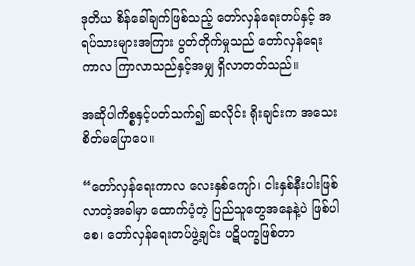ဒုတိယ စိန်ခေါ်ချက်ဖြစ်သည့် တော်လှန်ရေးတပ်နှင့် အရပ်သားများအကြား ပွတ်တိုက်မှုသည် တော်လှန်ရေးကာလ ကြာလာသည်နှင့်အမျှ ရှိလာတတ်သည်။

အဆိုပါကိစ္စနှင့်ပတ်သက်၍ ဆလိုင်း ရိုးချင်းက အသေးစိတ်မပြောပေ။

“တော်လှန်ရေးကာလ လေးနှစ်ကျော်၊ ငါးနှစ်နီးပါးဖြစ်လာတဲ့အခါမှာ ထောက်ပံ့တဲ့ ပြည်သူတွေအနေနဲ့ပဲ ဖြစ်ပါစေ၊ တော်လှန်ရေးတပ်ဖွဲ့ချင်း ပဋိပက္ခဖြစ်တာ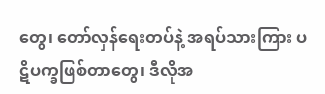တွေ၊ တော်လှန်ရေးတပ်နဲ့ အရပ်သားကြား ပဋိပက္ခဖြစ်တာတွေ၊ ဒီလိုအ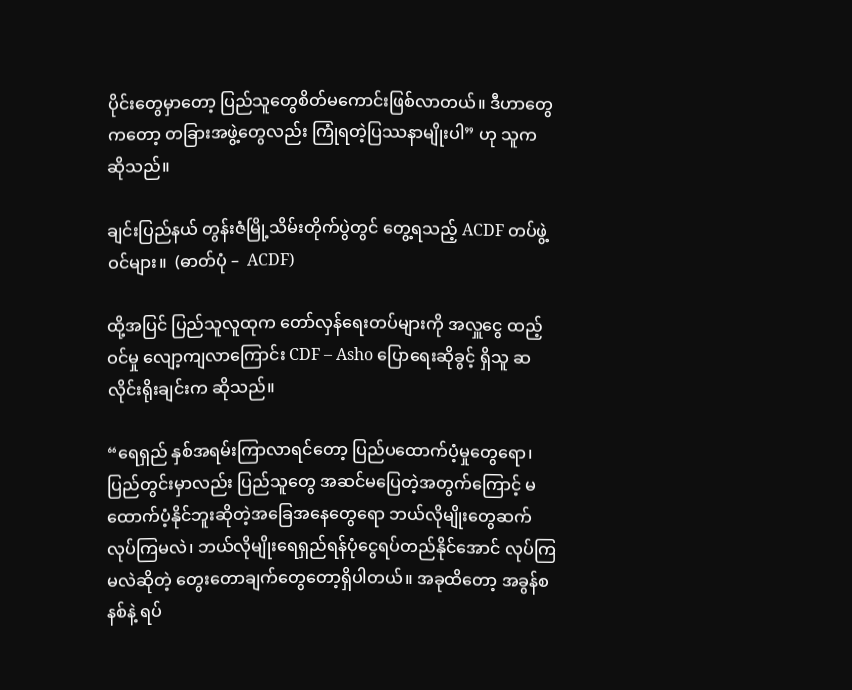ပိုင်းတွေမှာတော့ ပြည်သူတွေစိတ်မကောင်းဖြစ်လာတယ်။ ဒီဟာတွေကတော့ တခြားအဖွဲ့တွေလည်း ကြုံရတဲ့ပြဿနာမျိုးပါ” ဟု သူက ဆိုသည်။

ချင်းပြည်နယ် တွန်းဇံမြို့သိမ်းတိုက်ပွဲတွင် တွေ့ရသည့် ACDF တပ်ဖွဲ့ဝင်များ။  (ဓာတ်ပုံ –  ACDF)

ထို့အပြင် ပြည်သူလူထုက တော်လှန်ရေးတပ်များကို အလှူငွေ ထည့်ဝင်မှု လျော့ကျလာကြောင်း CDF – Asho ပြောရေးဆိုခွင့် ရှိသူ ဆလိုင်းရိုးချင်းက ဆိုသည်။

“ရေရှည် နှစ်အရမ်းကြာလာရင်တော့ ပြည်ပထောက်ပံ့မှုတွေရော၊ ပြည်တွင်းမှာလည်း ပြည်သူတွေ အဆင်မပြေတဲ့အတွက်ကြောင့် မထောက်ပံ့နိုင်ဘူးဆိုတဲ့အခြေအနေတွေရော ဘယ်လိုမျိုးတွေဆက်လုပ်ကြမလဲ၊ ဘယ်လိုမျိုးရေရှည်ရန်ပုံငွေရပ်တည်နိုင်အောင် လုပ်ကြမလဲဆိုတဲ့ တွေးတောချက်တွေတော့ရှိပါတယ်။ အခုထိတော့ အခွန်စနစ်နဲ့ ရပ်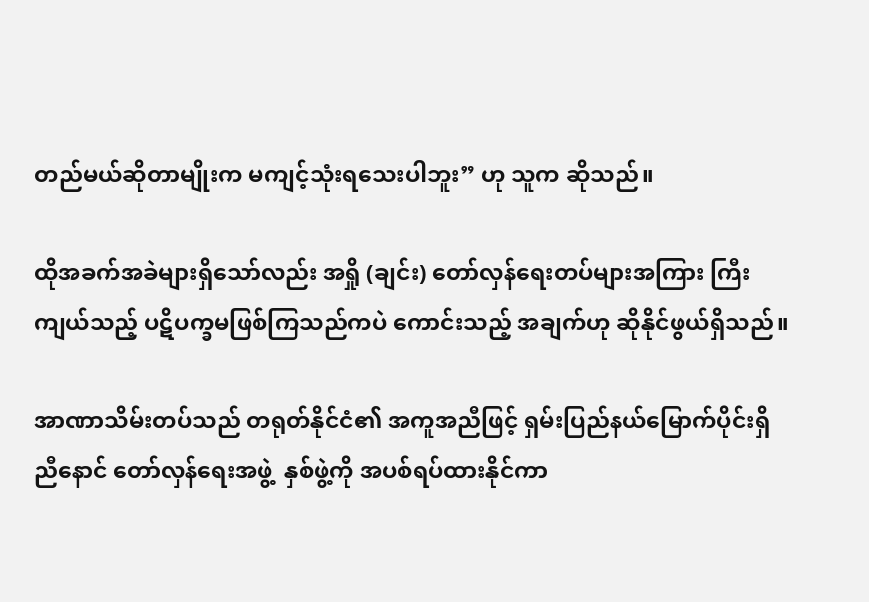တည်မယ်ဆိုတာမျိုးက မကျင့်သုံးရသေးပါဘူး” ဟု သူက ဆိုသည်။

ထိုအခက်အခဲများရှိသော်လည်း အရှို (ချင်း) တော်လှန်ရေးတပ်များအကြား ကြီးကျယ်သည့် ပဋိပက္ခမဖြစ်ကြသည်ကပဲ ကောင်းသည့် အချက်ဟု ဆိုနိုင်ဖွယ်ရှိသည်။

အာဏာသိမ်းတပ်သည် တရုတ်နိုင်ငံ၏ အကူအညီဖြင့် ရှမ်းပြည်နယ်မြောက်ပိုင်းရှိ ညီနောင် တော်လှန်ရေးအဖွဲ့  နှစ်ဖွဲ့ကို အပစ်ရပ်ထားနိုင်ကာ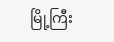မြို့ကြီး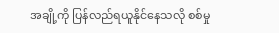အချို့ကို ပြန်လည်ရယူနိုင်နေသလို စစ်မှု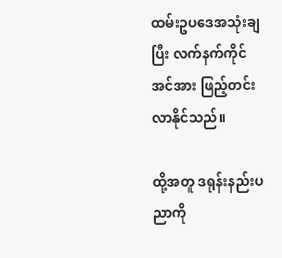ထမ်းဥပဒေအသုံးချပြီး လက်နက်ကိုင်အင်အား ဖြည့်တင်းလာနိုင်သည်။

ထို့အတူ ဒရုန်းနည်းပညာကို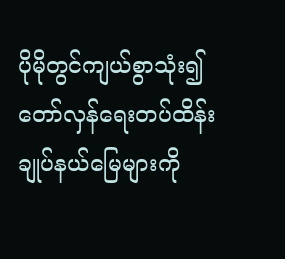ပိုမိုတွင်ကျယ်စွာသုံး၍ တော်လှန်ရေးတပ်ထိန်းချုပ်နယ်မြေများကို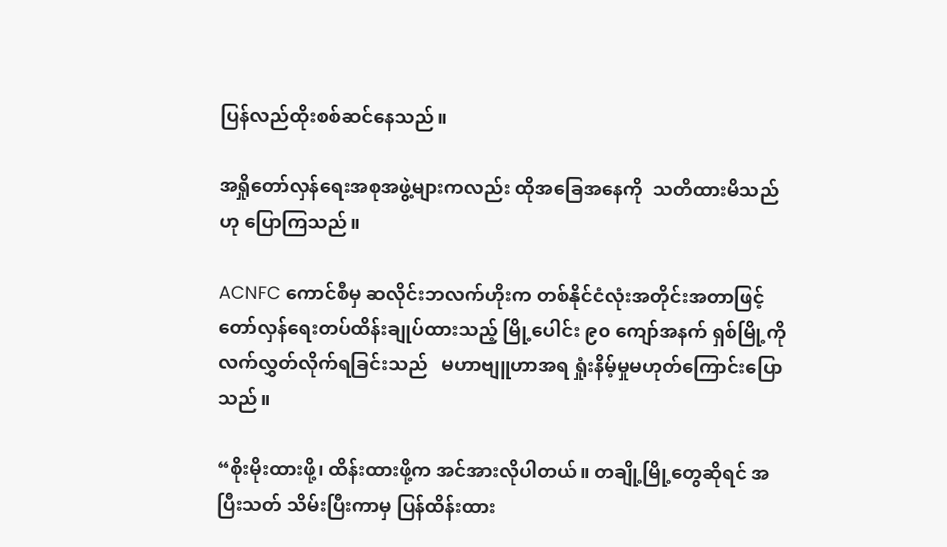ပြန်လည်ထိုးစစ်ဆင်နေသည်။

အရှိုတော်လှန်ရေးအစုအဖွဲ့များကလည်း ထိုအခြေအနေကို  သတိထားမိသည်ဟု ပြောကြသည်။

ACNFC ကောင်စီမှ ဆလိုင်းဘလက်ဟိုးက တစ်နိုင်ငံလုံးအတိုင်းအတာဖြင့် တော်လှန်ရေးတပ်ထိန်းချုပ်ထားသည့် မြို့ပေါင်း ၉၀ ကျော်အနက် ရှစ်မြို့ကို လက်လွှတ်လိုက်ရခြင်းသည်   မဟာဗျူဟာအရ ရှုံးနိမ့်မှုမဟုတ်ကြောင်းပြောသည်။

“စိုးမိုးထားဖို့၊ ထိန်းထားဖို့က အင်အားလိုပါတယ်။ တချို့မြို့တွေဆိုရင် အပြီးသတ် သိမ်းပြီးကာမှ ပြန်ထိန်းထား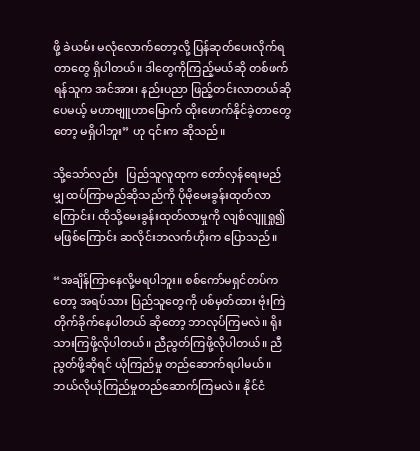ဖို့ ခဲယမ်း မလုံလောက်တော့လို့ ပြန်ဆုတ်ပေးလိုက်ရတာတွေ ရှိပါတယ်။ ဒါတွေကိုကြည့်မယ်ဆို တစ်ဖက်ရန်သူက အင်အား၊ နည်းပညာ ဖြည့်တင်းလာတယ်ဆိုပေမယ့် မဟာဗျူဟာမြောက် ထိုးဖောက်နိုင်ခဲ့တာတွေတော့ မရှိပါဘူး” ဟု ၎င်းက ဆိုသည်။

သို့သော်လည်း   ပြည်သူလူထုက တော်လှန်ရေးမည်မျှ ထပ်ကြာမည်ဆိုသည်ကို ပိုမိုမေးခွန်းထုတ်လာကြောင်း၊ ထိုသို့မေးခွန်းထုတ်လာမှုကို လျစ်လျူရှု၍ မဖြစ်ကြောင်း ဆလိုင်းဘလက်ဟိုးက ပြောသည်။

“အချိန်ကြာနေလို့မရပါဘူး။ စစ်ကော်မရှင်တပ်ကတော့ အရပ်သား ပြည်သူတွေကို ပစ်မှတ်ထား ဗုံးကြဲ တိုက်ခိုက်နေပါတယ် ဆိုတော့ ဘာလုပ်ကြမလဲ။ ရိုးသားကြဖို့လိုပါတယ်။ ညီညွတ်ကြဖို့လိုပါတယ်။ ညီညွတ်ဖို့ဆိုရင် ယုံကြည်မှု တည်ဆောက်ရပါမယ်။ ဘယ်လိုယုံကြည်မှုတည်ဆောက်ကြမလဲ။ နိုင်ငံ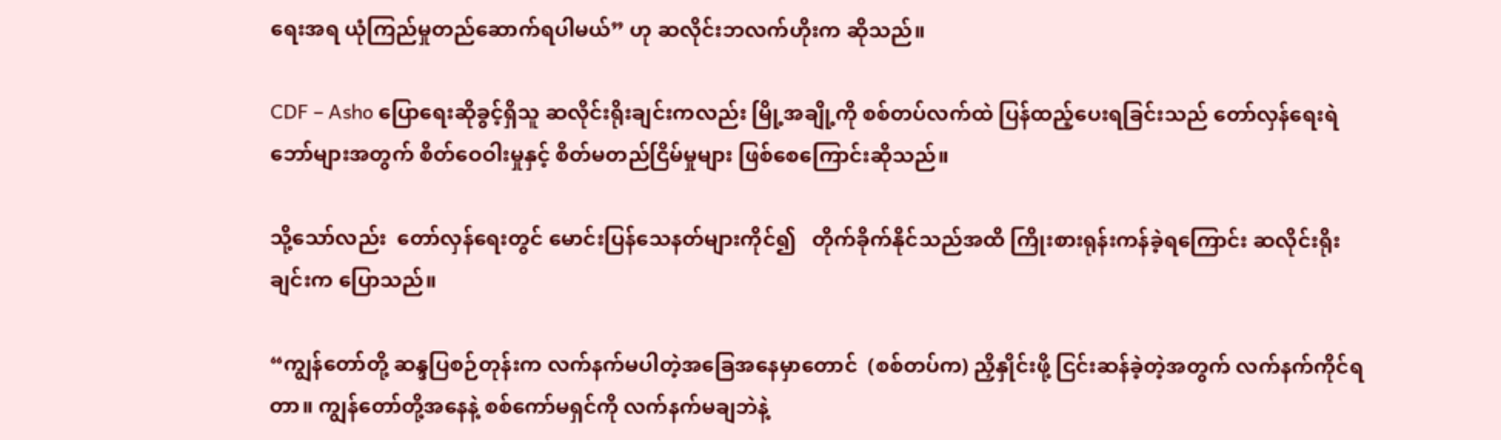ရေးအရ ယုံကြည်မှုတည်ဆောက်ရပါမယ်” ဟု ဆလိုင်းဘလက်ဟိုးက ဆိုသည်။

CDF – Asho ပြောရေးဆိုခွင့်ရှိသူ ဆလိုင်းရိုးချင်းကလည်း မြို့အချို့ကို စစ်တပ်လက်ထဲ ပြန်ထည့်ပေးရခြင်းသည် တော်လှန်ရေးရဲဘော်များအတွက် စိတ်ဝေဝါးမှုနှင့် စိတ်မတည်ငြိမ်မှုများ ဖြစ်စေကြောင်းဆိုသည်။

သို့သော်လည်း  တော်လှန်ရေးတွင် မောင်းပြန်သေနတ်များကိုင်၍   တိုက်ခိုက်နိုင်သည်အထိ ကြိုးစားရုန်းကန်ခဲ့ရကြောင်း ဆလိုင်းရိုးချင်းက ပြောသည်။

“ကျွန်တော်တို့ ဆန္ဒပြစဉ်တုန်းက လက်နက်မပါတဲ့အခြေအနေမှာတောင်  (စစ်တပ်က) ညှိနှိုင်းဖို့ ငြင်းဆန်ခဲ့တဲ့အတွက် လက်နက်ကိုင်ရတာ။ ကျွန်တော်တို့အနေနဲ့ စစ်ကော်မရှင်ကို လက်နက်မချဘဲနဲ့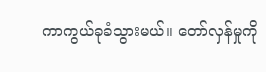ကာကွယ်ခုခံသွားမယ်။ တော်လှန်မှုကို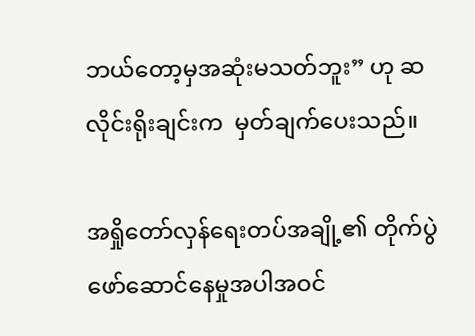ဘယ်တော့မှအဆုံးမသတ်ဘူး” ဟု ဆလိုင်းရိုးချင်းက  မှတ်ချက်ပေးသည်။

အရှိုတော်လှန်ရေးတပ်အချို့၏ တိုက်ပွဲဖော်ဆောင်နေမှုအပါအဝင်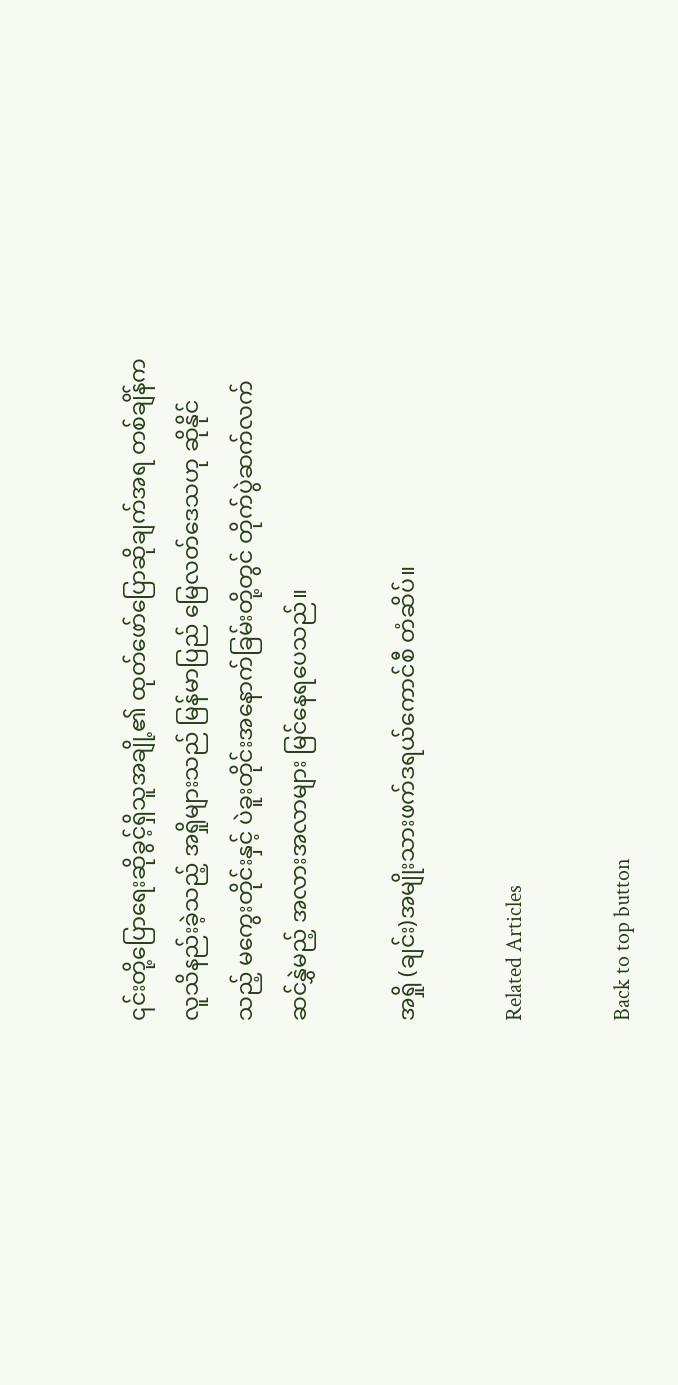၎င်းတို့ပြောရေးဆိုခွင့်ရှိသူအချို့၏ ထုတ်ဖော်ပြောဆိုချက်အရ တစ်ချိန်က လူသိနည်းခဲ့သည့် အရှိုများသည် မြန်မာပြည် မြေလတ်ဒေသဟု ဆိုနိုင်သည့် မကွေးတိုင်းနှင့် ပဲခူးတိုင်းအနောက်ခြမ်းတို့တွင် တိုက်ပွဲဆက်လက်ဆင်နွှဲမည့် အလားအလာများ မြင်နေရပေသည်။

အရှို (ချင်း)အမျိုးသားဖက်ဒရယ်ကောင်စီ တံဆိပ်။

Related Articles

Back to top button